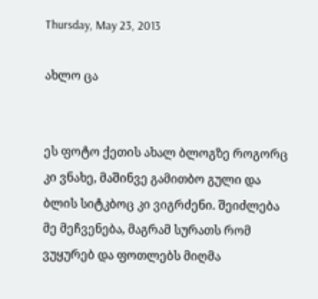Thursday, May 23, 2013

ახლო ცა


ეს ფოტო ქეთის ახალ ბლოგზე როგორც კი ვნახე, მაშინვე გამითბო გული და ბლის სიტკბოც კი ვიგრძენი. შეიძლება მე მეჩვენება, მაგრამ სურათს რომ ვუყურებ და ფოთლებს მიღმა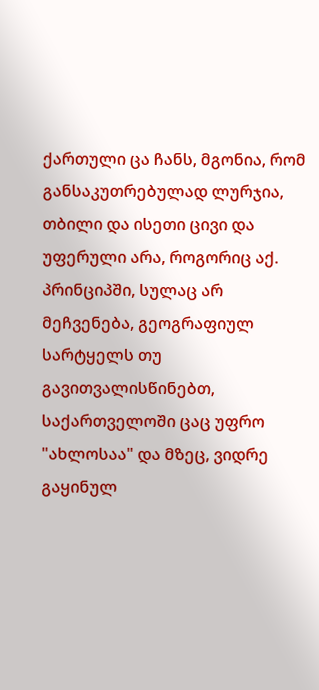ქართული ცა ჩანს, მგონია, რომ განსაკუთრებულად ლურჯია, თბილი და ისეთი ცივი და უფერული არა, როგორიც აქ. პრინციპში, სულაც არ მეჩვენება, გეოგრაფიულ სარტყელს თუ გავითვალისწინებთ, საქართველოში ცაც უფრო "ახლოსაა" და მზეც, ვიდრე გაყინულ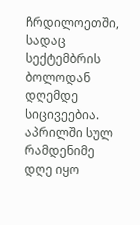ჩრდილოეთში, სადაც სექტემბრის ბოლოდან დღემდე სიცივეებია.
აპრილში სულ რამდენიმე დღე იყო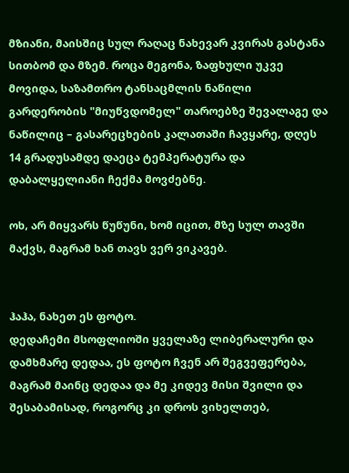მზიანი, მაისშიც სულ რაღაც ნახევარ კვირას გასტანა სითბომ და მზემ. როცა მეგონა, ზაფხული უკვე მოვიდა, საზამთრო ტანსაცმლის ნაწილი გარდერობის "მიუწვდომელ" თაროებზე შევალაგე და ნაწილიც – გასარეცხების კალათაში ჩავყარე, დღეს 14 გრადუსამდე დაეცა ტემპერატურა და დაბალყელიანი ჩექმა მოვძებნე.

ოხ, არ მიყვარს წუწუნი, ხომ იცით, მზე სულ თავში მაქვს, მაგრამ ხან თავს ვერ ვიკავებ.


ჰაჰა, ნახეთ ეს ფოტო.
დედაჩემი მსოფლიოში ყველაზე ლიბერალური და დამხმარე დედაა, ეს ფოტო ჩვენ არ შეგვეფერება, მაგრამ მაინც დედაა და მე კიდევ მისი შვილი და შესაბამისად, როგორც კი დროს ვიხელთებ,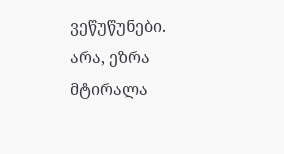ვეწუწუნები.
არა, ეზრა მტირალა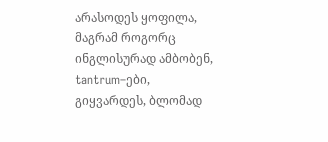არასოდეს ყოფილა, მაგრამ როგორც ინგლისურად ამბობენ, tantrum–ები, გიყვარდეს, ბლომად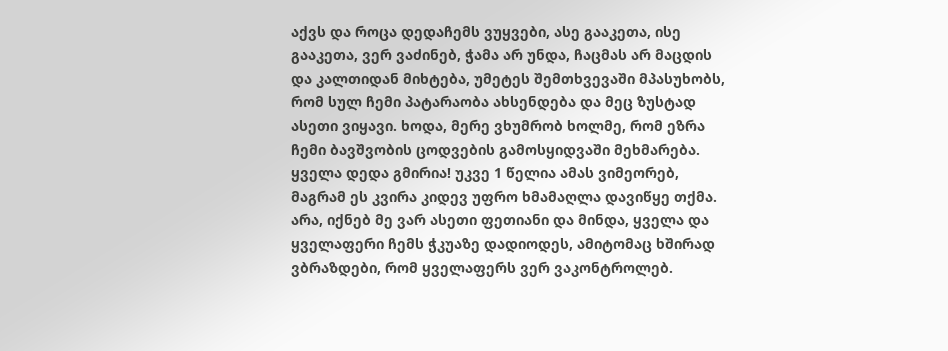აქვს და როცა დედაჩემს ვუყვები, ასე გააკეთა, ისე გააკეთა, ვერ ვაძინებ, ჭამა არ უნდა, ჩაცმას არ მაცდის და კალთიდან მიხტება, უმეტეს შემთხვევაში მპასუხობს, რომ სულ ჩემი პატარაობა ახსენდება და მეც ზუსტად ასეთი ვიყავი. ხოდა, მერე ვხუმრობ ხოლმე, რომ ეზრა ჩემი ბავშვობის ცოდვების გამოსყიდვაში მეხმარება.
ყველა დედა გმირია! უკვე 1 წელია ამას ვიმეორებ, მაგრამ ეს კვირა კიდევ უფრო ხმამაღლა დავიწყე თქმა.
არა, იქნებ მე ვარ ასეთი ფეთიანი და მინდა, ყველა და ყველაფერი ჩემს ჭკუაზე დადიოდეს, ამიტომაც ხშირად ვბრაზდები, რომ ყველაფერს ვერ ვაკონტროლებ.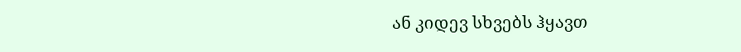ან კიდევ სხვებს ჰყავთ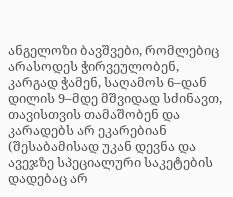ანგელოზი ბავშვები, რომლებიც არასოდეს ჭირვეულობენ, კარგად ჭამენ, საღამოს 6–დან დილის 9–მდე მშვიდად სძინავთ, თავისთვის თამაშობენ და კარადებს არ ეკარებიან (შესაბამისად უკან დევნა და ავეჯზე სპეციალური საკეტების დადებაც არ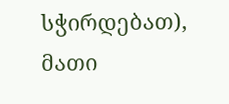სჭირდებათ), მათი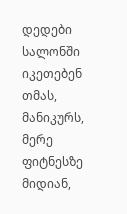დედები სალონში იკეთებენ თმას, მანიკურს, მერე ფიტნესზე მიდიან,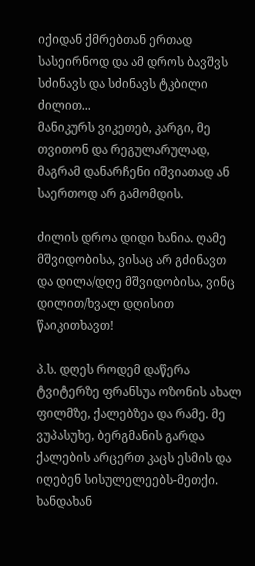იქიდან ქმრებთან ერთად სასეირნოდ და ამ დროს ბავშვს სძინავს და სძინავს ტკბილი ძილით...
მანიკურს ვიკეთებ, კარგი, მე თვითონ და რეგულარულად, მაგრამ დანარჩენი იშვიათად ან საერთოდ არ გამომდის.

ძილის დროა დიდი ხანია. ღამე მშვიდობისა, ვისაც არ გძინავთ და დილა/დღე მშვიდობისა, ვინც დილით/ხვალ დღისით წაიკითხავთ!

პ.ს. დღეს როდემ დაწერა ტვიტერზე ფრანსუა ოზონის ახალ ფილმზე, ქალებზეა და რამე. მე ვუპასუხე, ბერგმანის გარდა ქალების არცერთ კაცს ესმის და იღებენ სისულელეებს-მეთქი. ხანდახან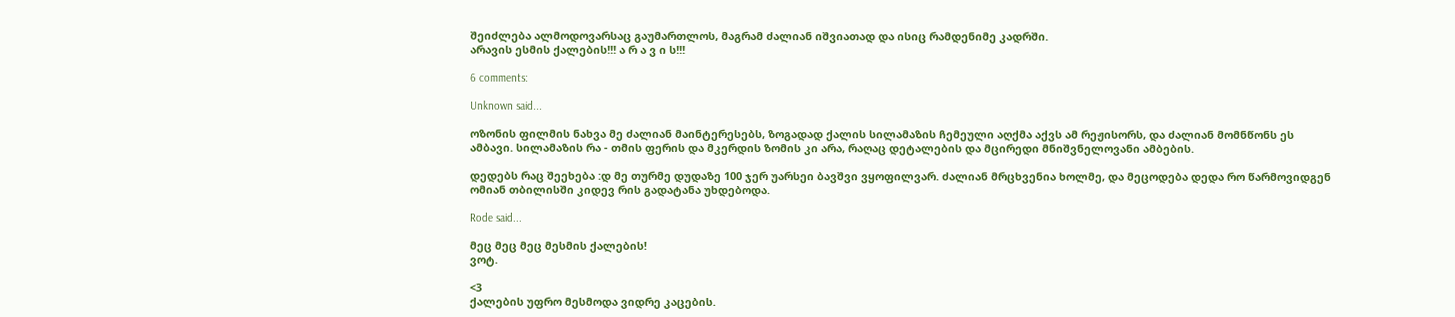შეიძლება ალმოდოვარსაც გაუმართლოს, მაგრამ ძალიან იშვიათად და ისიც რამდენიმე კადრში.
არავის ესმის ქალების!!! ა რ ა ვ ი ს!!!

6 comments:

Unknown said...

ოზონის ფილმის ნახვა მე ძალიან მაინტერესებს, ზოგადად ქალის სილამაზის ჩემეული აღქმა აქვს ამ რეჟისორს, და ძალიან მომნწონს ეს ამბავი. სილამაზის რა - თმის ფერის და მკერდის ზომის კი არა, რაღაც დეტალების და მცირედი მნიშვნელოვანი ამბების.

დედებს რაც შეეხება :დ მე თურმე დუდაზე 100 ჯერ უარსეი ბავშვი ვყოფილვარ. ძალიან მრცხვენია ხოლმე, და მეცოდება დედა რო წარმოვიდგენ ომიან თბილისში კიდევ რის გადატანა უხდებოდა.

Rode said...

მეც მეც მეც მესმის ქალების!
ვოტ.

<3
ქალების უფრო მესმოდა ვიდრე კაცების.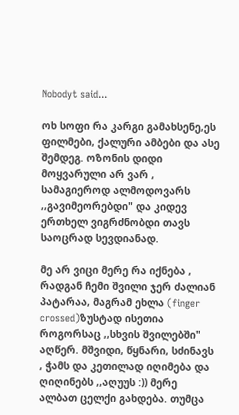Nobodyt said...

ოხ სოფი რა კარგი გამახსენე,ეს ფილმები, ქალური ამბები და ასე შემდეგ. ოზონის დიდი მოყვარული არ ვარ , სამაგიეროდ ალმოდოვარს ,,გავიმეორებდი" და კიდევ ერთხელ ვიგრძნობდი თავს საოცრად სევდიანად.

მე არ ვიცი მერე რა იქნება , რადგან ჩემი შვილი ჯერ ძალიან პატარაა, მაგრამ ეხლა (finger crossed)ზუსტად ისეთია როგორსაც ,,სხვის შვილებში" აღწერ. მშვიდი, წყნარი, სძინავს , ჭამს და კეთილად იღიმება და ღიღინებს ,,აღუუს :)) მერე ალბათ ცელქი გახდება. თუმცა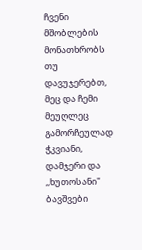ჩვენი მშობლების მონათხრობს თუ დავუჯერებთ, მეც და ჩემი მეუღლეც გამორჩეულად ჭკვიანი, დამჯერი და ,,ხუთოსანი" ბავშვები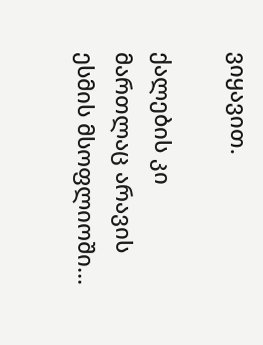ვიყავით.

ქალების კი მართლაც არავის ესმის მსოფლიოში...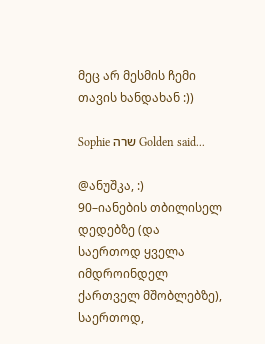მეც არ მესმის ჩემი თავის ხანდახან :))

Sophie שרה Golden said...

@ანუშკა, :)
90–იანების თბილისელ დედებზე (და საერთოდ ყველა იმდროინდელ ქართველ მშობლებზე), საერთოდ,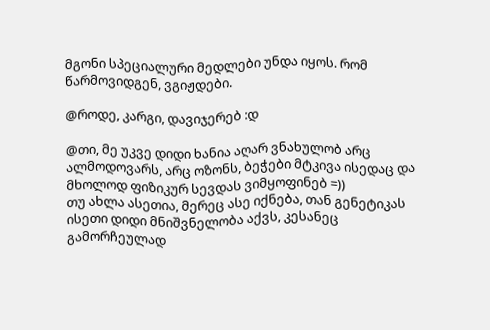მგონი სპეციალური მედლები უნდა იყოს. რომ წარმოვიდგენ, ვგიჟდები.

@როდე, კარგი, დავიჯერებ :დ

@თი, მე უკვე დიდი ხანია აღარ ვნახულობ არც ალმოდოვარს, არც ოზონს, ბეჭები მტკივა ისედაც და მხოლოდ ფიზიკურ სევდას ვიმყოფინებ =))
თუ ახლა ასეთია, მერეც ასე იქნება, თან გენეტიკას ისეთი დიდი მნიშვნელობა აქვს, კესანეც გამორჩეულად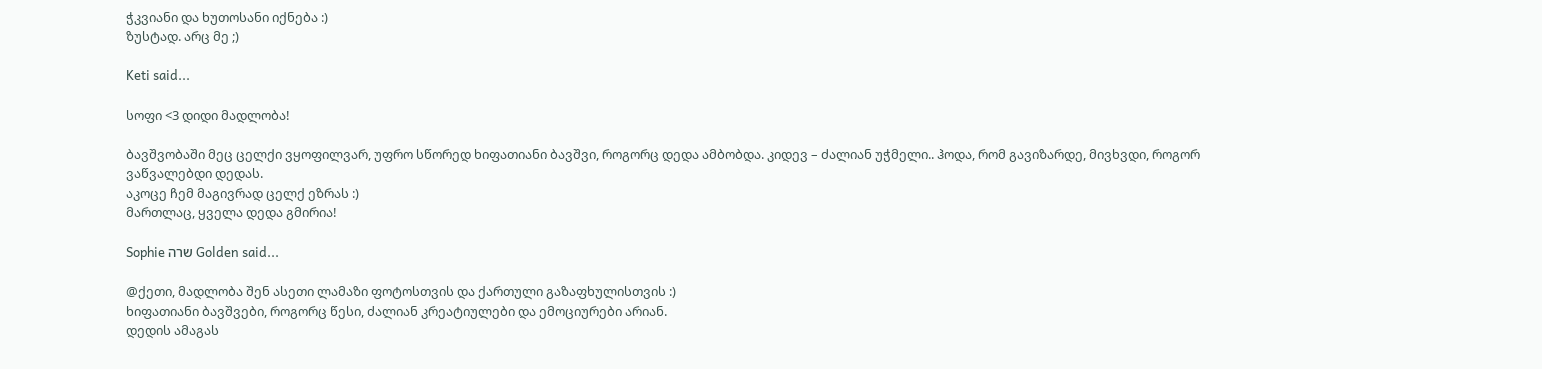ჭკვიანი და ხუთოსანი იქნება :)
ზუსტად. არც მე ;)

Keti said...

სოფი <3 დიდი მადლობა!

ბავშვობაში მეც ცელქი ვყოფილვარ, უფრო სწორედ ხიფათიანი ბავშვი, როგორც დედა ამბობდა. კიდევ – ძალიან უჭმელი.. ჰოდა, რომ გავიზარდე, მივხვდი, როგორ ვაწვალებდი დედას.
აკოცე ჩემ მაგივრად ცელქ ეზრას :)
მართლაც, ყველა დედა გმირია!

Sophie שרה Golden said...

@ქეთი, მადლობა შენ ასეთი ლამაზი ფოტოსთვის და ქართული გაზაფხულისთვის :)
ხიფათიანი ბავშვები, როგორც წესი, ძალიან კრეატიულები და ემოციურები არიან.
დედის ამაგას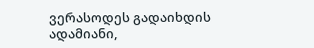ვერასოდეს გადაიხდის ადამიანი,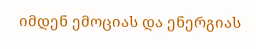იმდენ ემოციას და ენერგიას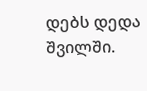დებს დედა შვილში.